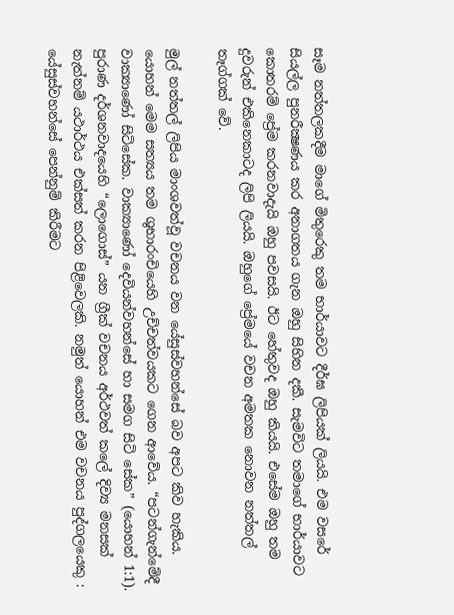සෑම නත්තලකදීම මාගේ මිතුරෙකු තම භාර්යාවට දීර්ඝ ලිපියක් ලියයි. එම වසරේ සියල්ල පුනරීක්‍ෂණය කර අනාගතය ගැන ඔහු සිහින දකී. සැමවිට තමාගේ භාර්යාවට කොතරම් ප්‍රේම කරනවාදැයි ඔහු පවසයි. ඊට හේතුවද ඔහු කියයි. එසේම ඔහු තම දුවරුන් එකිනෙකාටද ලිපි ලියයි. ඔහුගේ ප්‍රේමයේ වචන අමතක නොවන නත්තල් තෑග්ගක් වේ.

මුල් නත්තල් ලිපිය මාංශවත්වූ වචනය වන යේසුස්වහන්සේ බව අපට කිව හැකිය. යොහන් මෙම සත්‍යය තම ශුභාරංචියෙහි උච්චත්වයකට ගෙන ආවේය. “පටන්ගැන්මේදී වාක්‍යාණෝ සිටිසේක. වාක්‍යාණෝ දෙවියන්වහන්සේ හා සමග සිටි සේක” (යොහන් 1:1). පුරාණ දර්ශනවාදයෙහි “ලොගොස්” යන ග්‍රීක් වචනය අර්ථවත් කලේ දිව්‍ය මනසක් නැත්නම් යථාර්ථය එක්සත් කරන පිළිවෙලකි. නමුත් යොහන් එම වචනය පුද්ගලයෙකු : යේසුස්වහන්සේ පෙන්නුම් කිරීමට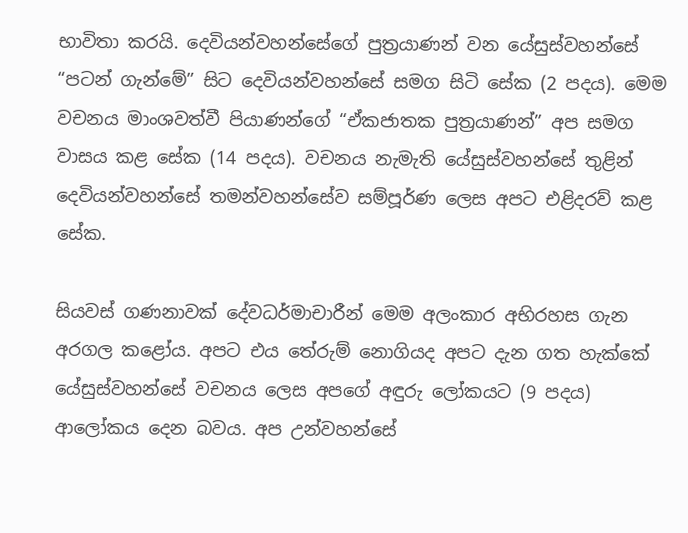භාවිතා කරයි. දෙවියන්වහන්සේගේ පුත්‍රයාණන් වන යේසුස්වහන්සේ “පටන් ගැන්මේ” සිට දෙවියන්වහන්සේ සමග සිටි සේක (2 පදය). මෙම වචනය මාංශවත්වී පියාණන්ගේ “ඒකජාතක පුත්‍රයාණන්” අප සමග වාසය කළ සේක (14 පදය). වචනය නැමැති යේසුස්වහන්සේ තුළින් දෙවියන්වහන්සේ තමන්වහන්සේව සම්පූර්ණ ලෙස අපට එළිදරව් කළ සේක.

සියවස් ගණනාවක් දේවධර්මාචාරීන් මෙම අලංකාර අභිරහස ගැන අරගල කළෝය. අපට එය තේරුම් නොගියද අපට දැන ගත හැක්කේ යේසුස්වහන්සේ වචනය ලෙස අපගේ අඳුරු ලෝකයට (9 පදය) ආලෝකය දෙන බවය. අප උන්වහන්සේ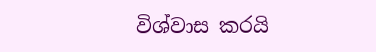විශ්වාස කරයි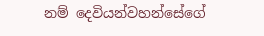නම් දෙවියන්වහන්සේගේ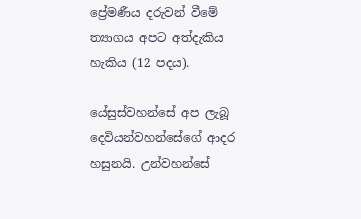ප්‍රේමණීය දරුවන් වීමේ ත්‍යාගය අපට අත්දැකිය හැකිය (12 පදය).

යේසුස්වහන්සේ අප ලැබූ දෙවියන්වහන්සේගේ ආදර හසුනයි. උන්වහන්සේ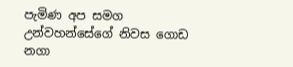පැමිණ අප සමග උන්වහන්සේගේ නිවස ගොඩ නගා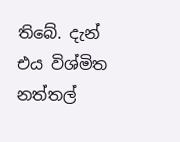තිබේ. දැන් එය විශ්මිත නත්තල්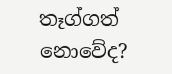තෑග්ගත් නොවේද?